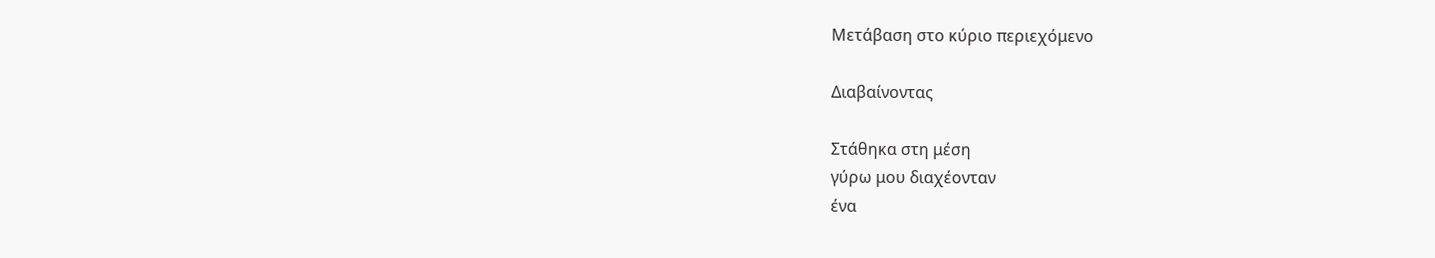Μετάβαση στο κύριο περιεχόμενο

Διαβαίνοντας

Στάθηκα στη μέση
γύρω μου διαχέονταν
ένα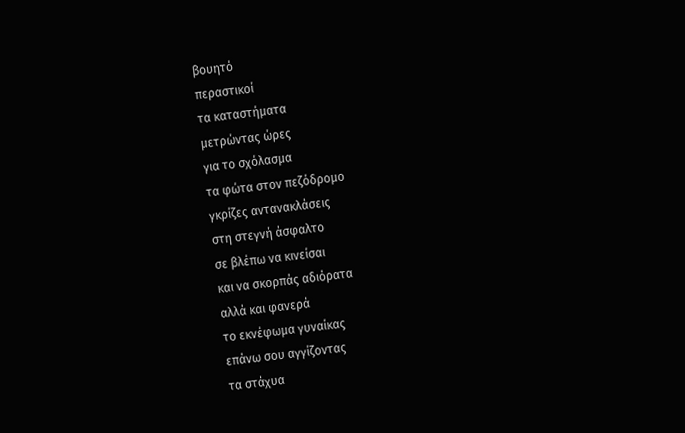βουητό
περαστικοί
τα καταστήματα
μετρώντας ώρες
για το σχόλασμα
τα φώτα στον πεζόδρομο
γκρίζες αντανακλάσεις
στη στεγνή άσφαλτο
σε βλέπω να κινείσαι
και να σκορπάς αδιόρατα
αλλά και φανερά
το εκνέφωμα γυναίκας
επάνω σου αγγίζοντας
τα στάχυα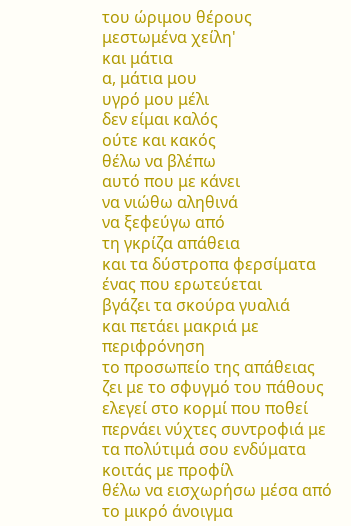του ώριμου θέρους
μεστωμένα χείλη'
και μάτια
α, μάτια μου
υγρό μου μέλι
δεν είμαι καλός
ούτε και κακός
θέλω να βλέπω
αυτό που με κάνει
να νιώθω αληθινά
να ξεφεύγω από
τη γκρίζα απάθεια
και τα δύστροπα φερσίματα
ένας που ερωτεύεται
βγάζει τα σκούρα γυαλιά
και πετάει μακριά με περιφρόνηση
το προσωπείο της απάθειας
ζει με το σφυγμό του πάθους
ελεγεί στο κορμί που ποθεί
περνάει νύχτες συντροφιά με
τα πολύτιμά σου ενδύματα
κοιτάς με προφίλ
θέλω να εισχωρήσω μέσα από
το μικρό άνοιγμα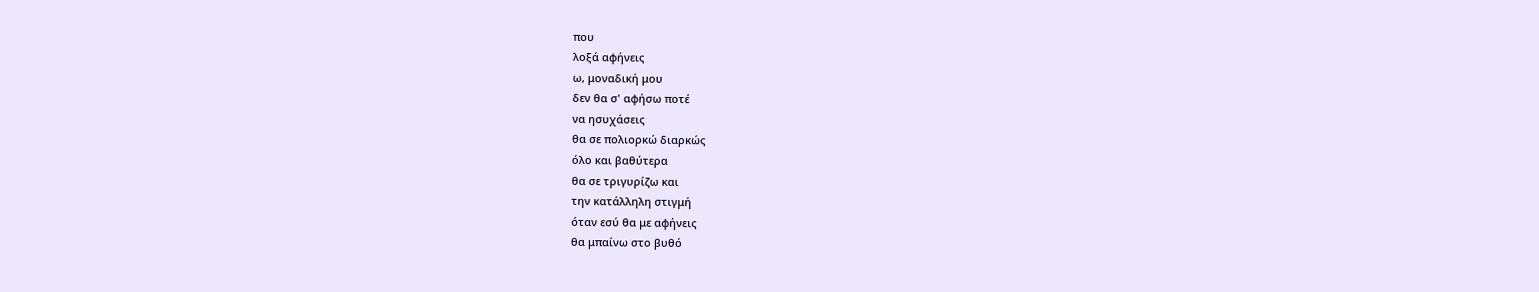που
λοξά αφήνεις
ω, μοναδική μου
δεν θα σ' αφήσω ποτέ
να ησυχάσεις
θα σε πολιορκώ διαρκώς
όλο και βαθύτερα
θα σε τριγυρίζω και
την κατάλληλη στιγμή
όταν εσύ θα με αφήνεις
θα μπαίνω στο βυθό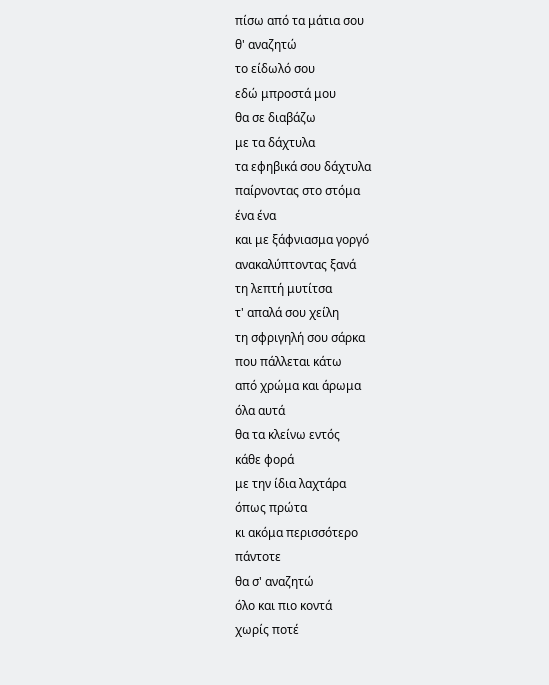πίσω από τα μάτια σου
θ' αναζητώ
το είδωλό σου
εδώ μπροστά μου
θα σε διαβάζω
με τα δάχτυλα
τα εφηβικά σου δάχτυλα
παίρνοντας στο στόμα
ένα ένα
και με ξάφνιασμα γοργό
ανακαλύπτοντας ξανά
τη λεπτή μυτίτσα
τ' απαλά σου χείλη
τη σφριγηλή σου σάρκα
που πάλλεται κάτω
από χρώμα και άρωμα
όλα αυτά
θα τα κλείνω εντός
κάθε φορά
με την ίδια λαχτάρα
όπως πρώτα
κι ακόμα περισσότερο
πάντοτε
θα σ' αναζητώ
όλο και πιο κοντά
χωρίς ποτέ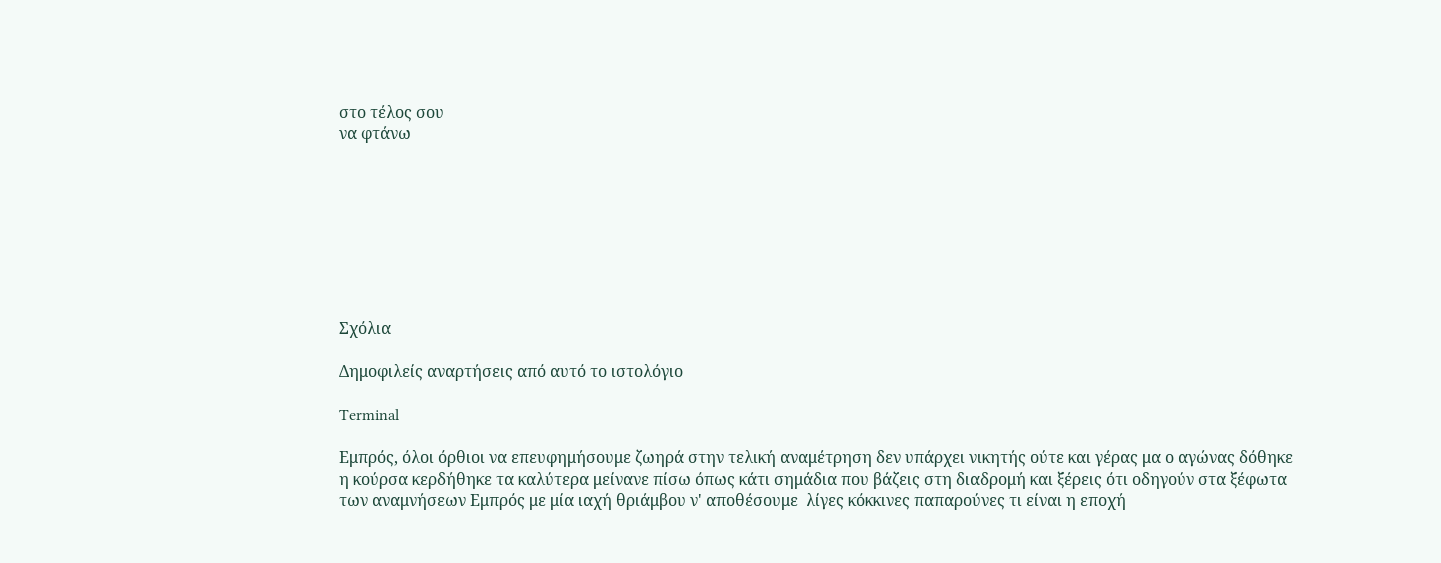στο τέλος σου
να φτάνω








Σχόλια

Δημοφιλείς αναρτήσεις από αυτό το ιστολόγιο

Terminal

Εμπρός, όλοι όρθιοι να επευφημήσουμε ζωηρά στην τελική αναμέτρηση δεν υπάρχει νικητής ούτε και γέρας μα ο αγώνας δόθηκε η κούρσα κερδήθηκε τα καλύτερα μείνανε πίσω όπως κάτι σημάδια που βάζεις στη διαδρομή και ξέρεις ότι οδηγούν στα ξέφωτα των αναμνήσεων Εμπρός με μία ιαχή θριάμβου ν' αποθέσουμε  λίγες κόκκινες παπαρούνες τι είναι η εποχή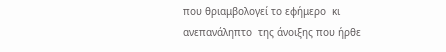που θριαμβολογεί το εφήμερο  κι ανεπανάληπτο  της άνοιξης που ήρθε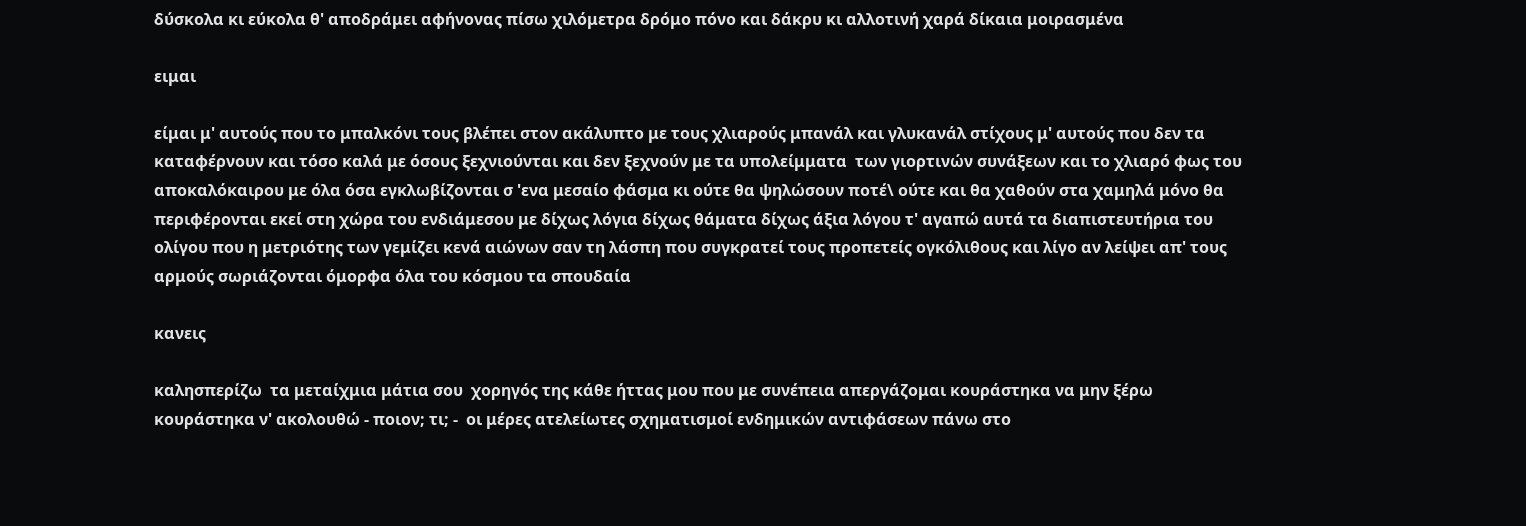δύσκολα κι εύκολα θ' αποδράμει αφήνονας πίσω χιλόμετρα δρόμο πόνο και δάκρυ κι αλλοτινή χαρά δίκαια μοιρασμένα

ειμαι

είμαι μ' αυτούς που το μπαλκόνι τους βλέπει στον ακάλυπτο με τους χλιαρούς μπανάλ και γλυκανάλ στίχους μ' αυτούς που δεν τα καταφέρνουν και τόσο καλά με όσους ξεχνιούνται και δεν ξεχνούν με τα υπολείμματα  των γιορτινών συνάξεων και το χλιαρό φως του αποκαλόκαιρου με όλα όσα εγκλωβίζονται σ 'ενα μεσαίο φάσμα κι ούτε θα ψηλώσουν ποτέ\ ούτε και θα χαθούν στα χαμηλά μόνο θα περιφέρονται εκεί στη χώρα του ενδιάμεσου με δίχως λόγια δίχως θάματα δίχως άξια λόγου τ' αγαπώ αυτά τα διαπιστευτήρια του ολίγου που η μετριότης των γεμίζει κενά αιώνων σαν τη λάσπη που συγκρατεί τους προπετείς ογκόλιθους και λίγο αν λείψει απ' τους αρμούς σωριάζονται όμορφα όλα του κόσμου τα σπουδαία

κανεις

καλησπερίζω  τα μεταίχμια μάτια σου  χορηγός της κάθε ήττας μου που με συνέπεια απεργάζομαι κουράστηκα να μην ξέρω κουράστηκα ν' ακολουθώ - ποιον; τι; -  οι μέρες ατελείωτες σχηματισμοί ενδημικών αντιφάσεων πάνω στο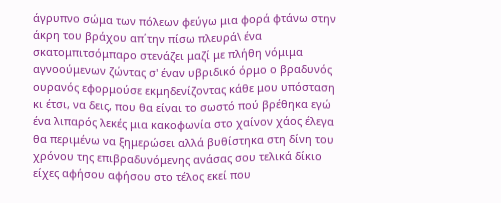άγρυπνο σώμα των πόλεων φεύγω μια φορά φτάνω στην άκρη του βράχου απ΄την πίσω πλευρά\ ένα σκατομπιτσόμπαρο στενάζει μαζί με πλήθη νόμιμα αγνοούμενων ζώντας σ' έναν υβριδικό όρμο ο βραδυνός ουρανός εφορμούσε εκμηδενίζοντας κάθε μου υπόσταση κι έτσι, να δεις, που θα είναι το σωστό πού βρέθηκα εγώ  ένα λιπαρός λεκές μια κακοφωνία στο χαίνον χάος έλεγα θα περιμένω να ξημερώσει αλλά βυθίστηκα στη δίνη του χρόνου της επιβραδυνόμενης ανάσας σου τελικά δίκιο είχες αφήσου αφήσου στο τέλος εκεί που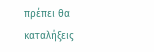πρέπει θα καταλήξεις